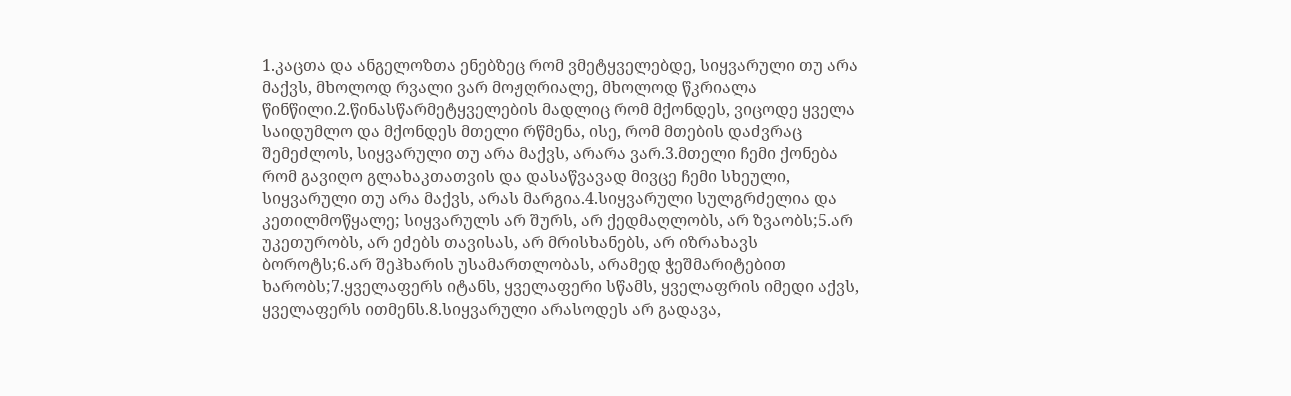1.კაცთა და ანგელოზთა ენებზეც რომ ვმეტყველებდე, სიყვარული თუ არა მაქვს, მხოლოდ რვალი ვარ მოჟღრიალე, მხოლოდ წკრიალა წინწილი.2.წინასწარმეტყველების მადლიც რომ მქონდეს, ვიცოდე ყველა საიდუმლო და მქონდეს მთელი რწმენა, ისე, რომ მთების დაძვრაც შემეძლოს, სიყვარული თუ არა მაქვს, არარა ვარ.3.მთელი ჩემი ქონება რომ გავიღო გლახაკთათვის და დასაწვავად მივცე ჩემი სხეული, სიყვარული თუ არა მაქვს, არას მარგია.4.სიყვარული სულგრძელია და კეთილმოწყალე; სიყვარულს არ შურს, არ ქედმაღლობს, არ ზვაობს;5.არ უკეთურობს, არ ეძებს თავისას, არ მრისხანებს, არ იზრახავს ბოროტს;6.არ შეჰხარის უსამართლობას, არამედ ჭეშმარიტებით ხარობს;7.ყველაფერს იტანს, ყველაფერი სწამს, ყველაფრის იმედი აქვს, ყველაფერს ითმენს.8.სიყვარული არასოდეს არ გადავა,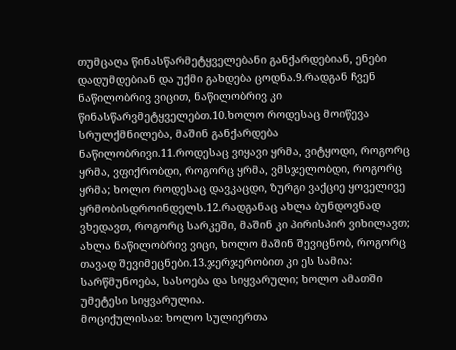თუმცაღა წინასწარმეტყველებანი განქარდებიან, ენები დადუმდებიან და უქმი გახდება ცოდნა.9.რადგან ჩვენ ნაწილობრივ ვიცით, ნაწილობრივ კი წინასწარვმეტყველებთ.10.ხოლო როდესაც მოიწევა სრულქმნილება, მაშინ განქარდება ნაწილობრივი.11.როდესაც ვიყავი ყრმა, ვიტყოდი, როგორც ყრმა, ვფიქრობდი, როგორც ყრმა, ვმსჯელობდი, როგორც ყრმა; ხოლო როდესაც დავკაცდი, ზურგი ვაქციე ყოველივე ყრმობისდროინდელს.12.რადგანაც ახლა ბუნდოვნად ვხედავთ, როგორც სარკეში, მაშინ კი პირისპირ ვიხილავთ; ახლა ნაწილობრივ ვიცი, ხოლო მაშინ შევიცნობ, როგორც თავად შევიმეცნები.13.ჯერჯერობით კი ეს სამია: სარწმუნოება, სასოება და სიყვარული; ხოლო ამათში უმეტესი სიყვარულია.
მოციქულისაჲ: ხოლო სულიერთა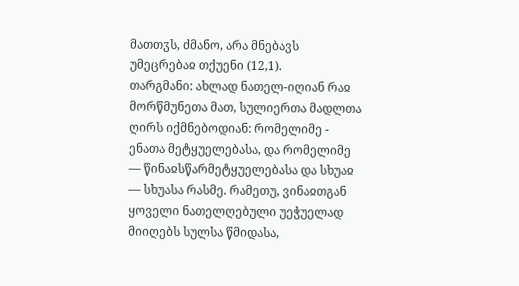მათთჳს, ძმანო, არა მნებავს უმეცრებაჲ თქუენი (12,1).
თარგმანი: ახლად ნათელ-იღიან რაჲ მორწმუნეთა მათ, სულიერთა მადლთა ღირს იქმნებოდიან: რომელიმე - ენათა მეტყუელებასა, და რომელიმე — წინაჲსწარმეტყუელებასა და სხუაჲ — სხუასა რასმე. რამეთუ, ვინაჲთგან ყოველი ნათელღებული უეჭუელად მიიღებს სულსა წმიდასა,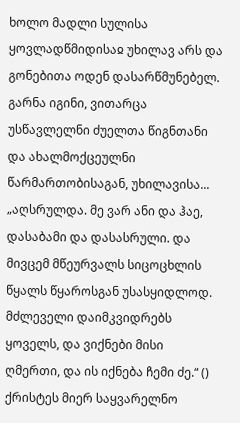ხოლო მადლი სულისა ყოვლადწმიდისაჲ უხილავ არს და გონებითა ოდენ დასარწმუნებელ. გარნა იგინი, ვითარცა უსწავლელნი ძუელთა წიგნთანი და ახალმოქცეულნი წარმართობისაგან, უხილავისა...
„აღსრულდა. მე ვარ ანი და ჰაე, დასაბამი და დასასრული. და მივცემ მწეურვალს სიცოცხლის წყალს წყაროსგან უსასყიდლოდ. მძლეველი დაიმკვიდრებს ყოველს, და ვიქნები მისი ღმერთი, და ის იქნება ჩემი ძე.“ ()
ქრისტეს მიერ საყვარელნო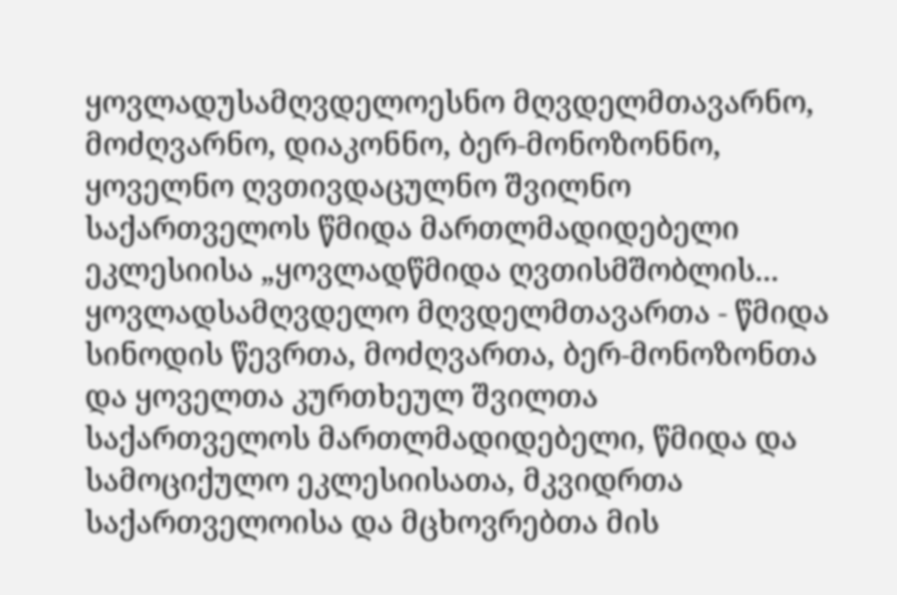ყოვლადუსამღვდელოესნო მღვდელმთავარნო, მოძღვარნო, დიაკონნო, ბერ-მონოზონნო, ყოველნო ღვთივდაცულნო შვილნო საქართველოს წმიდა მართლმადიდებელი ეკლესიისა „ყოვლადწმიდა ღვთისმშობლის...
ყოვლადსამღვდელო მღვდელმთავართა - წმიდა სინოდის წევრთა, მოძღვართა, ბერ-მონოზონთა და ყოველთა კურთხეულ შვილთა საქართველოს მართლმადიდებელი, წმიდა და სამოციქულო ეკლესიისათა, მკვიდრთა საქართველოისა და მცხოვრებთა მის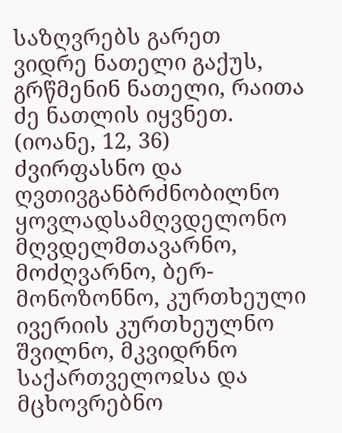საზღვრებს გარეთ
ვიდრე ნათელი გაქუს, გრწმენინ ნათელი, რაითა ძე ნათლის იყვნეთ. (იოანე, 12, 36)
ძვირფასნო და ღვთივგანბრძნობილნო ყოვლადსამღვდელონო მღვდელმთავარნო, მოძღვარნო, ბერ-მონოზონნო, კურთხეული ივერიის კურთხეულნო შვილნო, მკვიდრნო საქართველოჲსა და მცხოვრებნო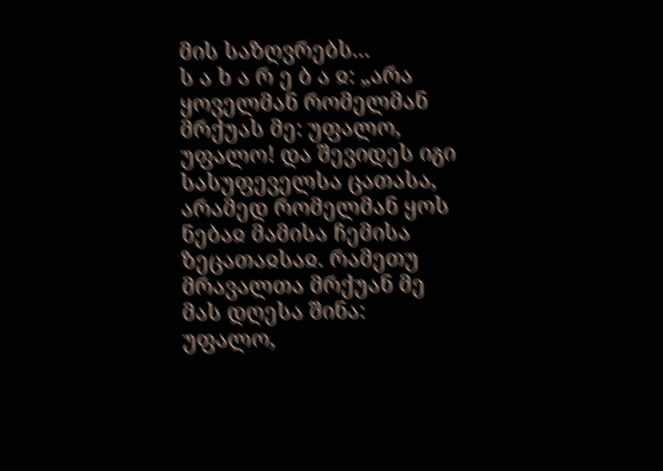მის საზღვრებს...
ს ა ხ ა რ ე ბ ა ჲ: „არა ყოველმან რომელმან მრქუას მე: უფალო, უფალო! და შევიდეს იგი სასუფეველსა ცათასა, არამედ რომელმან ყოს ნებაჲ მამისა ჩემისა ზეცათაჲსაჲ. რამეთუ მრავალთა მრქუან მე მას დღესა შინა: უფალო,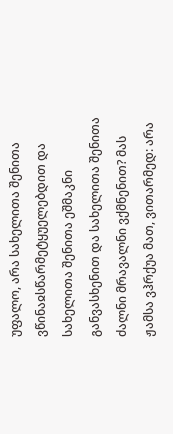უფალო, არა სახელითა შენითა ვწინაჲსწარმეტყუელებდით და სახელითა შენითა ეშმაკნი განვასხენით და სახელითა შენითა ძალნი მრავალნი ვქმნენით? მას ჟამსა ვჰრქუა მათ, ვითარმედ: არა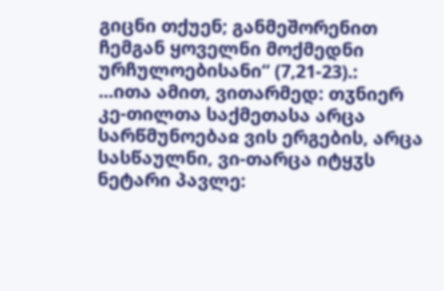გიცნი თქუენ; განმეშორენით ჩემგან ყოველნი მოქმედნი ურჩულოებისანი“ (7,21-23).:
...ითა ამით, ვითარმედ: თჳნიერ კე-თილთა საქმეთასა არცა სარწმუნოებაჲ ვის ერგების, არცა სასწაულნი, ვი-თარცა იტყჳს ნეტარი პავლე: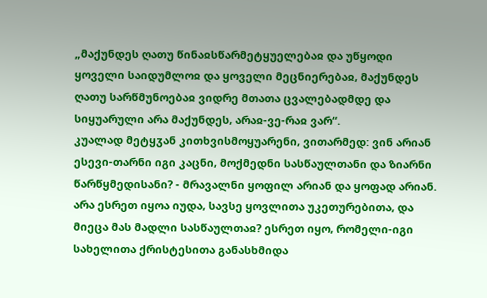„მაქუნდეს ღათუ წინაჲსწარმეტყუელებაჲ და უწყოდი ყოველი საიდუმლოჲ და ყოველი მეცნიერებაჲ, მაქუნდეს ღათუ სარწმუნოებაჲ ვიდრე მთათა ცვალებადმდე და სიყუარული არა მაქუნდეს, არაჲ-ვე-რაჲ ვარ“.
კუალად მეტყჳან კითხვისმოყუარენი, ვითარმედ: ვინ არიან ესევი-თარნი იგი კაცნი, მოქმედნი სასწაულთანი და ზიარნი წარწყმედისანი? - მრავალნი ყოფილ არიან და ყოფად არიან. არა ესრეთ იყოა იუდა, სავსე ყოვლითა უკეთურებითა, და მიეცა მას მადლი სასწაულთაჲ? ესრეთ იყო, რომელი-იგი სახელითა ქრისტესითა განასხმიდა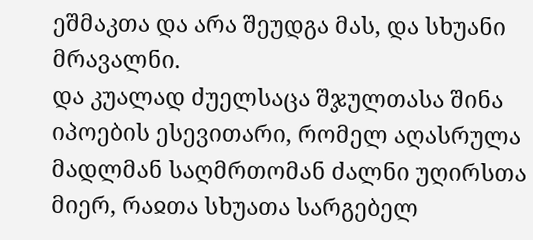ეშმაკთა და არა შეუდგა მას, და სხუანი მრავალნი.
და კუალად ძუელსაცა შჯულთასა შინა იპოების ესევითარი, რომელ აღასრულა მადლმან საღმრთომან ძალნი უღირსთა მიერ, რაჲთა სხუათა სარგებელ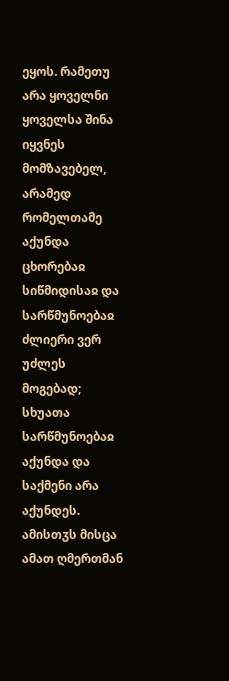ეყოს. რამეთუ არა ყოველნი ყოველსა შინა იყვნეს მომზავებელ, არამედ რომელთამე აქუნდა ცხორებაჲ სიწმიდისაჲ და სარწმუნოებაჲ ძლიერი ვერ უძლეს მოგებად; სხუათა სარწმუნოებაჲ აქუნდა და საქმენი არა აქუნდეს. ამისთჳს მისცა ამათ ღმერთმან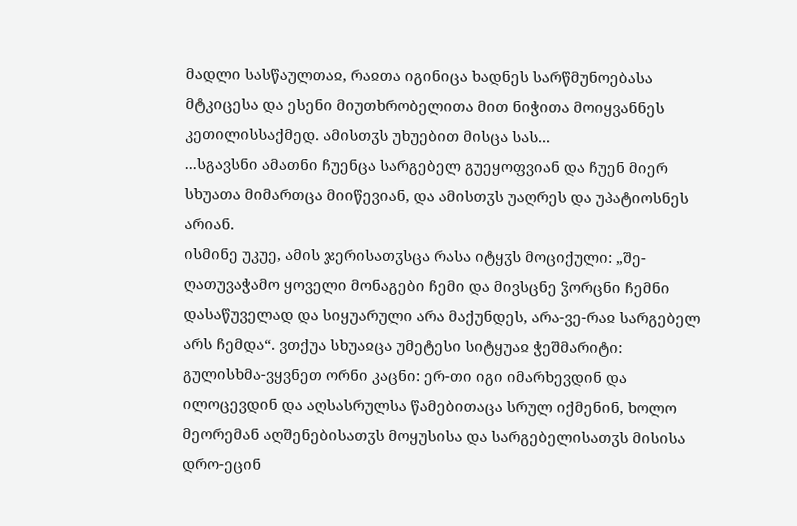მადლი სასწაულთაჲ, რაჲთა იგინიცა ხადნეს სარწმუნოებასა მტკიცესა და ესენი მიუთხრობელითა მით ნიჭითა მოიყვანნეს კეთილისსაქმედ. ამისთჳს უხუებით მისცა სას...
...სგავსნი ამათნი ჩუენცა სარგებელ გუეყოფვიან და ჩუენ მიერ სხუათა მიმართცა მიიწევიან, და ამისთჳს უაღრეს და უპატიოსნეს არიან.
ისმინე უკუე, ამის ჯერისათჳსცა რასა იტყჳს მოციქული: „შე-ღათუვაჭამო ყოველი მონაგები ჩემი და მივსცნე ჴორცნი ჩემნი დასაწუველად და სიყუარული არა მაქუნდეს, არა-ვე-რაჲ სარგებელ არს ჩემდა“. ვთქუა სხუაჲცა უმეტესი სიტყუაჲ ჭეშმარიტი: გულისხმა-ვყვნეთ ორნი კაცნი: ერ-თი იგი იმარხევდინ და ილოცევდინ და აღსასრულსა წამებითაცა სრულ იქმენინ, ხოლო მეორემან აღშენებისათჳს მოყუსისა და სარგებელისათჳს მისისა დრო-ეცინ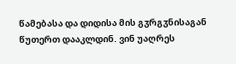წამებასა და დიდისა მის გჳრგჳნისაგან წუთერთ დააკლდინ. ვინ უაღრეს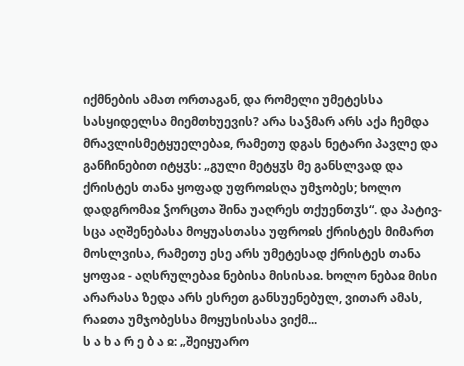იქმნების ამათ ორთაგან, და რომელი უმეტესსა სასყიდელსა მიემთხუევის? არა საჴმარ არს აქა ჩემდა მრავლისმეტყუელებაჲ, რამეთუ დგას ნეტარი პავლე და განჩინებით იტყჳს: „გული მეტყჳს მე განსლვად და ქრისტეს თანა ყოფად უფროჲსღა უმჯობეს; ხოლო დადგრომაჲ ჴორცთა შინა უაღრეს თქუენთჳს“. და პატივ-სცა აღშენებასა მოყუასთასა უფროჲს ქრისტეს მიმართ მოსლვისა, რამეთუ ესე არს უმეტესად ქრისტეს თანა ყოფაჲ - აღსრულებაჲ ნებისა მისისაჲ. ხოლო ნებაჲ მისი არარასა ზედა არს ესრეთ განსუენებულ, ვითარ ამას, რაჲთა უმჯობესსა მოყუსისასა ვიქმ...
ს ა ხ ა რ ე ბ ა ჲ: „შეიყუარო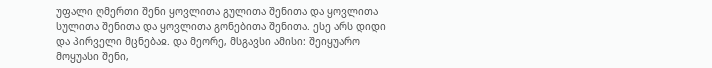უფალი ღმერთი შენი ყოვლითა გულითა შენითა და ყოვლითა სულითა შენითა და ყოვლითა გონებითა შენითა. ესე არს დიდი და პირველი მცნებაჲ. და მეორე, მსგავსი ამისი: შეიყუარო მოყუასი შენი,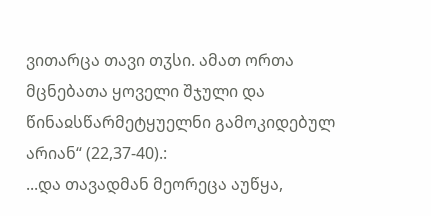ვითარცა თავი თჳსი. ამათ ორთა მცნებათა ყოველი შჯული და წინაჲსწარმეტყუელნი გამოკიდებულ არიან“ (22,37-40).:
...და თავადმან მეორეცა აუწყა,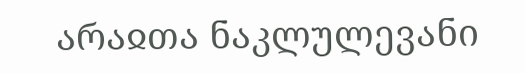არაჲთა ნაკლულევანი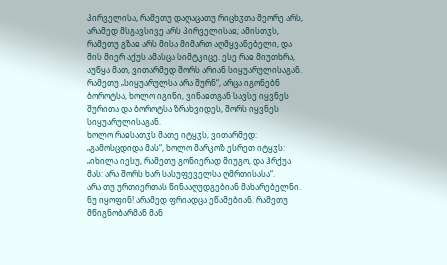პირველისა, რამეთუ დაღაცათუ რიცხჳთა მეორე არს, არამედ მსგავსივე არს პირველისაჲ; ამისთჳს, რამეთუ გზაჲ არს მისა მიმართ აღმყვანებელი, და მის მიერ აქუს ამასცა სიმტკიცე. ესე რაჲ მიუთხრა, აუწყა მათ, ვითარმედ შორს არიან სიყუარულისაგან. რამეთუ „სიყუარულსა არა შურნ“, არცა იგონებნ ბოროტსა, ხოლო იგინი, ვინაჲთგან სავსე იყვნეს შურითა და ბოროტსა ზრახვიდეს, შორს იყვნეს სიყუარულისაგან.
ხოლო რაჲსათჳს მათე იტყჳს, ვითარმედ: „გამოსცდიდა მას“, ხოლო მარკოზ ესრეთ იტყჳს: „იხილა იესუ, რამეთუ გონიერად მიუგო, და ჰრქუა მას: არა შორს ხარ სასუფეველსა ღმრთისასა“.
არა თუ ურთიერთას წინააღუდგებიან მახარებელნი. ნუ იყოფინ! არამედ ფრიადცა ეწამებიან. რამეთუ მწიგნობარმან მან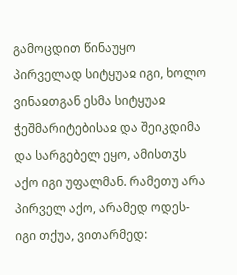გამოცდით წინაუყო პირველად სიტყუაჲ იგი, ხოლო ვინაჲთგან ესმა სიტყუაჲ ჭეშმარიტებისაჲ და შეიკდიმა და სარგებელ ეყო, ამისთჳს აქო იგი უფალმან. რამეთუ არა პირველ აქო, არამედ ოდეს-იგი თქუა, ვითარმედ: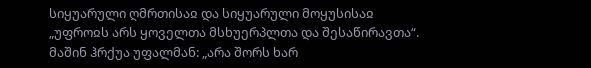სიყუარული ღმრთისაჲ და სიყუარული მოყუსისაჲ „უფროჲს არს ყოველთა მსხუერპლთა და შესაწირავთა“. მაშინ ჰრქუა უფალმან: „არა შორს ხარ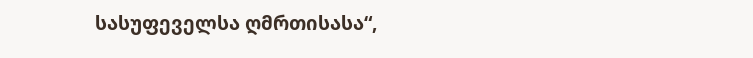სასუფეველსა ღმრთისასა“,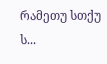რამეთუ სთქუ ს...